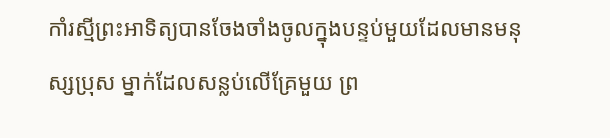កាំរស្មីព្រះអាទិត្យបានចែងចាំងចូលក្នុងបន្ទប់មួយដែលមានមនុស្សប្រុស ម្នាក់ដែលសន្លប់លើគ្រែមួយ ព្រ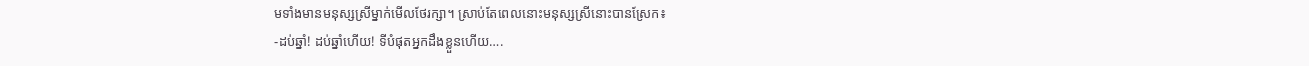មទាំងមានមនុស្សស្រីម្នាក់មើលថែរក្សា។ ស្រាប់តែពេលនោះមនុស្សស្រីនោះបានស្រែក៖
-ដប់ឆ្នាំ! ដប់ឆ្នាំហើយ! ទីបំផុតអ្នកដឹងខ្លួនហើយ….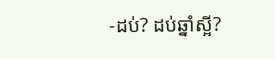-ដប់? ដប់ឆ្នាំស្អី?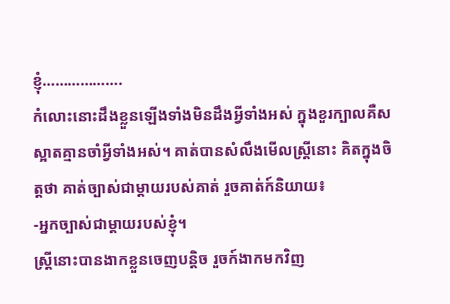ខ្ញុំ……………….
កំលោះនោះដឹងខ្លួនឡើងទាំងមិនដឹងអ្វីទាំងអស់ ក្នុងខួរក្បាលគឺសស្អាតគ្មានចាំអ្វីទាំងអស់។ គាត់បានសំលឹងមើលស្រ្តីនោះ គិតក្នុងចិត្តថា គាត់ច្បាស់ជាម្តាយរបស់គាត់ រួចគាត់ក៍និយាយ៖
-អ្នកច្បាស់ជាម្តាយរបស់ខ្ញុំ។
ស្រ្តីនោះបានងាកខ្លួនចេញបន្តិច រួចក៍ងាកមកវិញ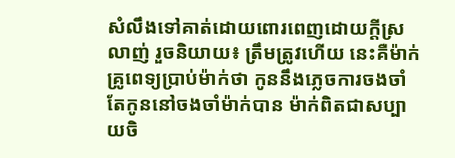សំលឹងទៅគាត់ដោយពោរពេញដោយក្តីស្រលាញ់ រួចនិយាយ៖ ត្រឹមត្រូវហើយ នេះគឺម៉ាក់ គ្រូពេទ្យបា្រប់ម៉ាក់ថា កូននឹងភ្លេចការចងចាំ តែកូននៅចងចាំម៉ាក់បាន ម៉ាក់ពិតជាសប្បាយចិ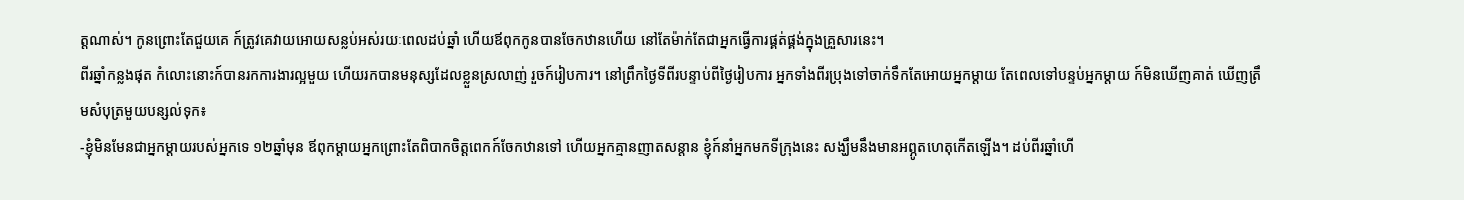ត្តណាស់។ កូនព្រោះតែជួយគេ ក៍ត្រូវគេវាយអោយសន្លប់អស់រយៈពេលដប់ឆ្នាំ ហើយឪពុកកូនបានចែកឋានហើយ នៅតែម៉ាក់តែជាអ្នកធ្វើការផ្គត់ផ្គង់ក្នុងគ្រួសារនេះ។
ពីរឆ្នាំកន្លងផុត កំលោះនោះក៍បានរកការងារល្អមួយ ហើយរកបានមនុស្សដែលខ្លួនស្រលាញ់ រួចក៍រៀបការ។ នៅព្រឹកថ្ងៃទីពីរបន្ទាប់ពីថ្ងៃរៀបការ អ្នកទាំងពីរប្រុងទៅចាក់ទឹកតែអោយអ្នកម្តាយ តែពេលទៅបន្ទប់អ្នកម្តាយ ក៍មិនឃើញគាត់ ឃើញត្រឹមសំបុត្រមួយបន្សល់ទុក៖
-ខ្ញុំមិនមែនជាអ្នកម្តាយរបស់អ្នកទេ ១២ឆ្នាំមុន ឪពុកម្តាយអ្នកព្រោះតែពិបាកចិត្តពេកក៍ចែកឋានទៅ ហើយអ្នកគ្មានញាតសន្តាន ខ្ញុំក៍នាំអ្នកមកទីក្រុងនេះ សង្ឃឹមនឹងមានអព្ភូតហេតុកើតឡើង។ ដប់ពីរឆ្នាំហើ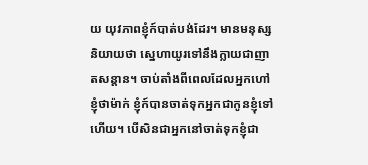យ យុវភាពខ្ញុំក៍បាត់បង់ដែរ។ មានមនុស្សនិយាយថា ស្នេហាយូរទៅនឹងក្លាយជាញាតសន្តាន។ ចាប់តាំងពីពេលដែលអ្នកហៅខ្ញុំថាម៉ាក់ ខ្ញុំក៍បានចាត់ទុកអ្នកជាកូនខ្ញុំទៅហើយ។ បើសិនជាអ្នកនៅចាត់ទុកខ្ញុំជា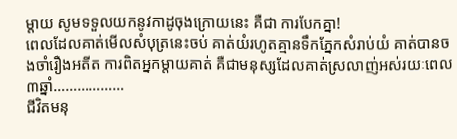ម្តាយ សូមទទួលយកនូវកាដូចុងក្រោយនេះ គឺជា ការបែកគ្នា!
ពេលដែលគាត់មើលសំបុត្រនេះចប់ គាត់យំរហូតគ្មានទឹកភ្នែកសំរាប់យំ គាត់បានចងចាំរឿងអតីត ការពិតអ្នកម្តាយគាត់ គឺជាមនុស្សដែលគាត់ស្រលាញ់អស់រយៈពេល៣ឆ្នាំ………………
ជីវិតមនុ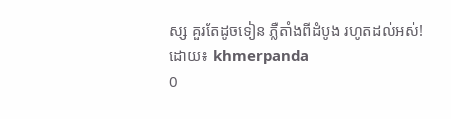ស្ស គួរតែដូចទៀន ភ្លឺតាំងពីដំបូង រហូតដល់អស់!
ដោយ៖ khmerpanda
0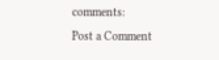comments:
Post a Comment